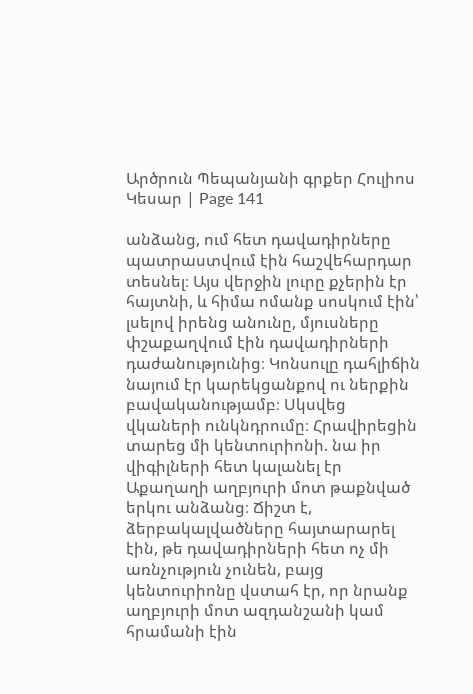Արծրուն Պեպանյանի գրքեր Հուլիոս Կեսար | Page 141

անձանց, ում հետ դավադիրները պատրաստվում էին հաշվեհարդար տեսնել։ Այս վերջին լուրը քչերին էր հայտնի, և հիմա ոմանք սոսկում էին՝ լսելով իրենց անունը, մյուսները փշաքաղվում էին դավադիրների դաժանությունից։ Կոնսուլը դահլիճին նայում էր կարեկցանքով ու ներքին բավականությամբ։ Սկսվեց վկաների ունկնդրումը։ Հրավիրեցին տարեց մի կենտուրիոնի. նա իր վիգիլների հետ կալանել էր Աքաղաղի աղբյուրի մոտ թաքնված երկու անձանց։ Ճիշտ է, ձերբակալվածները հայտարարել էին, թե դավադիրների հետ ոչ մի առնչություն չունեն, բայց կենտուրիոնը վստահ էր, որ նրանք աղբյուրի մոտ ազդանշանի կամ հրամանի էին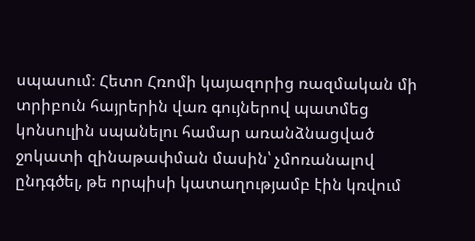սպասում։ Հետո Հռոմի կայազորից ռազմական մի տրիբուն հայրերին վառ գույներով պատմեց կոնսուլին սպանելու համար առանձնացված ջոկատի զինաթափման մասին՝ չմոռանալով ընդգծել, թե որպիսի կատաղությամբ էին կռվում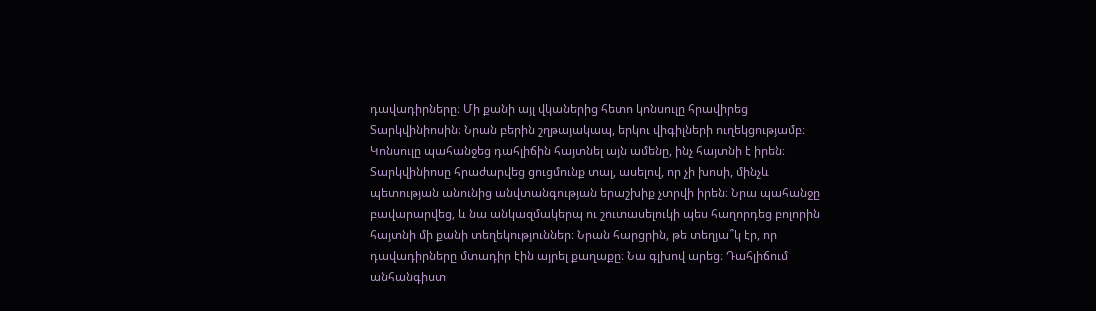դավադիրները։ Մի քանի այլ վկաներից հետո կոնսուլը հրավիրեց Տարկվինիոսին։ Նրան բերին շղթայակապ, երկու վիգիլների ուղեկցությամբ։ Կոնսուլը պահանջեց դահլիճին հայտնել այն ամենը, ինչ հայտնի է իրեն։ Տարկվինիոսը հրաժարվեց ցուցմունք տալ, ասելով, որ չի խոսի, մինչև պետության անունից անվտանգության երաշխիք չտրվի իրեն։ Նրա պահանջը բավարարվեց, և նա անկազմակերպ ու շուտասելուկի պես հաղորդեց բոլորին հայտնի մի քանի տեղեկություններ։ Նրան հարցրին, թե տեղյա՞կ էր, որ դավադիրները մտադիր էին այրել քաղաքը։ Նա գլխով արեց։ Դահլիճում անհանգիստ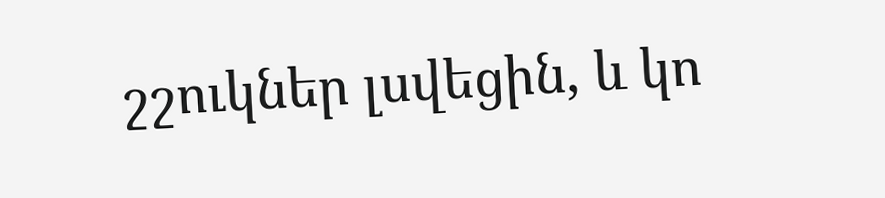շշուկներ լսվեցին, և կո